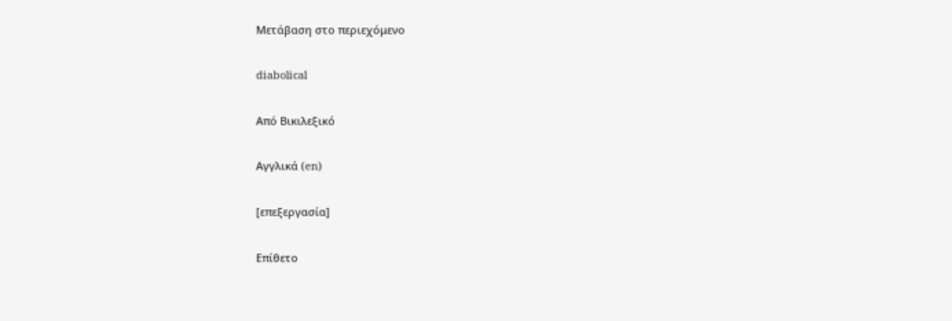Μετάβαση στο περιεχόμενο

diabolical

Από Βικιλεξικό

Αγγλικά (en)

[επεξεργασία]

Επίθετο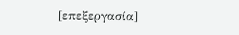[επεξεργασία]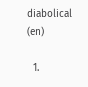diabolical (en)

  1.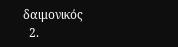δαιμονικός
  2.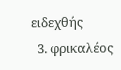ειδεχθής
  3. φρικαλέος